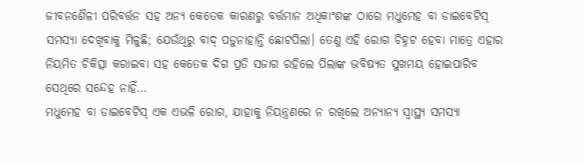ଜୀବନଶୈଳୀ ପରିବର୍ତ୍ତନ ସହ ଅନ୍ୟ କେତେକ କାରଣରୁ ବର୍ତ୍ତମାନ ଅଧିକାଂଶଙ୍କ ଠାରେ ମଧୁମେହ ବା ଡାଇବେଟିସ୍ ସମସ୍ୟା ଦେଖିବାକୁ ମିଳୁଛି; ଯେଉଁଥିରୁ ବାଦ୍ ପଡ଼ୁନାହାନ୍ତି ଛୋଟପିଲା। ତେଣୁ ଏହି ରୋଗ ଚିହ୍ନଟ ହେବା ମାତ୍ରେ ଏହାର ନିୟମିତ ଚିକିତ୍ସା କରାଇବା ସହ କେତେକ ଦିଗ ପ୍ରତି ସଜାଗ ରହିଲେ ପିଲାଙ୍କ ଭବିଷ୍ୟତ ସୁଖମୟ ହୋଇପାରିବ ସେଥିରେ ସନ୍ଦେହ ନାହିଁ…
ମଧୁମେହ ବା ଡାଇବେଟିସ୍ ଏକ ଏଭଳି ରୋଗ, ଯାହାକୁ ନିୟନ୍ତ୍ରଣରେ ନ ରଖିଲେ ଅନ୍ୟାନ୍ୟ ସ୍ବାସ୍ଥ୍ୟ ସମସ୍ୟା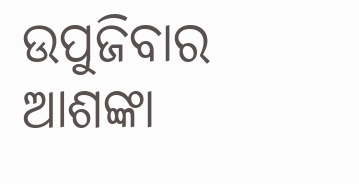ଉପୁଜିବାର ଆଶଙ୍କା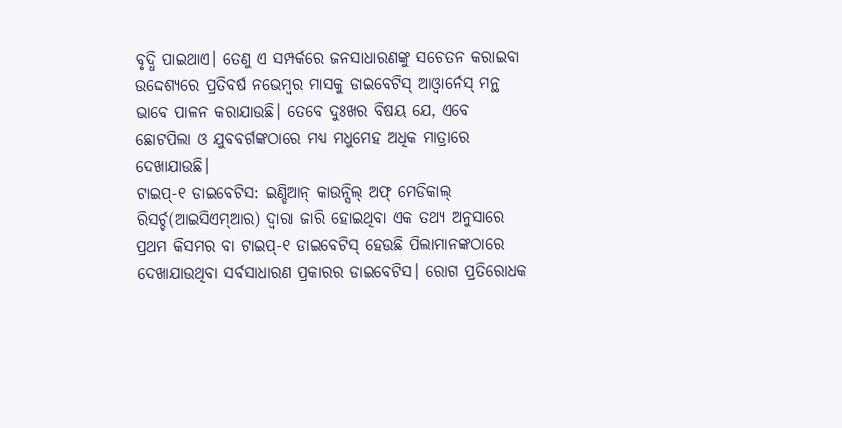ବୃଦ୍ଧି ପାଇଥାଏ। ତେଣୁ ଏ ସମ୍ପର୍କରେ ଜନସାଧାରଣଙ୍କୁ ସଚେତନ କରାଇବା ଉଦ୍ଦେଶ୍ୟରେ ପ୍ରତିବର୍ଷ ନଭେମ୍ବର ମାସକୁ ଡାଇବେଟିସ୍ ଆଓ୍ବାର୍ନେସ୍ ମନ୍ଥ ଭାବେ ପାଳନ କରାଯାଉଛି। ତେବେ ଦୁଃଖର ବିଷୟ ଯେ, ଏବେ ଛୋଟପିଲା ଓ ଯୁବବର୍ଗଙ୍କଠାରେ ମଧ୍ୟ ମଧୁମେହ ଅଧିକ ମାତ୍ରାରେ ଦେଖାଯାଉଛି।
ଟାଇପ୍-୧ ଡାଇବେଟିସ: ଇଣ୍ଡିଆନ୍ କାଉନ୍ସିଲ୍ ଅଫ୍ ମେଡିକାଲ୍ ରିସର୍ଚ୍ଚ(ଆଇସିଏମ୍ଆର) ଦ୍ୱାରା ଜାରି ହୋଇଥିବା ଏକ ତଥ୍ୟ ଅନୁସାରେ ପ୍ରଥମ କିସମର ବା ଟାଇପ୍-୧ ଡାଇବେଟିସ୍ ହେଉଛି ପିଲାମାନଙ୍କଠାରେ ଦେଖାଯାଉଥିବା ସର୍ବସାଧାରଣ ପ୍ରକାରର ଡାଇବେଟିସ। ରୋଗ ପ୍ରତିରୋଧକ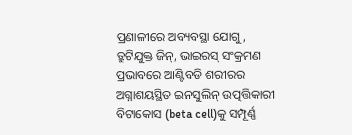ପ୍ରଣାଳୀରେ ଅବ୍ୟବସ୍ଥା ଯୋଗୁ, ତ୍ରୁଟିଯୁକ୍ତ ଜିନ୍, ଭାଇରସ୍ ସଂକ୍ରମଣ ପ୍ରଭାବରେ ଆଣ୍ଟିବଡି ଶରୀରର ଅଗ୍ନାଶୟସ୍ଥିତ ଇନସୁଲିନ୍ ଉତ୍ପତ୍ତିକାରୀ ବିଟାକୋସ (beta cell)କୁ ସମ୍ପୂର୍ଣ୍ଣ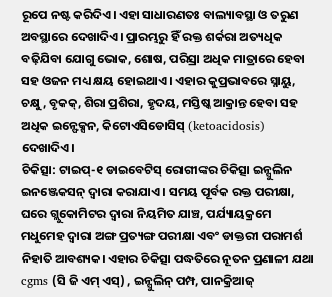ରୂପେ ନଷ୍ଟ କରିଦିଏ। ଏହା ସାଧାରଣତଃ ବାଲ୍ୟାବସ୍ଥା ଓ ତରୁଣ ଅବସ୍ଥାରେ ଦେଖାଦିଏ। ପ୍ରାରମ୍ଭରୁ ହିଁ ରକ୍ତ ଶର୍କରା ଅତ୍ୟଧିକ ବଢ଼ିଯିବା ଯୋଗୁ ଭୋକ, ଶୋଷ, ପରିସ୍ରା ଅଧିକ ମାତ୍ରାରେ ହେବା ସହ ଓଜନ ମଧ୍ୟ କ୍ଷୟ ହୋଇଥାଏ। ଏହାର କୁପ୍ରଭାବରେ ସ୍ନାୟୁ, ଚକ୍ଷୁ, ବୃକକ୍, ଶିରା ପ୍ରଶିରା, ହୃଦୟ, ମସ୍ତିଷ୍କ ଆକ୍ରାନ୍ତ ହେବା ସହ ଅଧିକ ଇନ୍ଫେକ୍ସନ, କିଟୋଏସିଡୋସିସ୍ (ketoacidosis) ଦେଖାଦିଏ।
ଚିକିତ୍ସା: ଟାଇପ୍-୧ ଡାଇବେଟିସ୍ ରୋଗୀଙ୍କର ଚିକିତ୍ସା ଇନ୍ସୁଲିନ ଇନଞ୍ଜେକସନ୍ ଦ୍ୱାରା କରାଯାଏ। ସମୟ ପୂର୍ବକ ରକ୍ତ ପରୀକ୍ଷା, ଘରେ ଗ୍ଲୁକୋମିଟର ଦ୍ୱାରା ନିୟମିତ ଯାଞ୍ଚ, ପର୍ଯ୍ୟାୟକ୍ରମେ ମଧୁମେହ ଦ୍ୱାରା ଅଙ୍ଗ ପ୍ରତ୍ୟଙ୍ଗ ପରୀକ୍ଷା ଏବଂ ଡାକ୍ତରୀ ପରାମର୍ଶ ନିହାତି ଆବଶ୍ୟକ। ଏହାର ଚିକିତ୍ସା ପଦ୍ଧତିରେ ନୂତନ ପ୍ରଣାଳୀ ଯଥା cgms (ସି ଜି ଏମ୍ ଏସ୍) , ଇନ୍ସୁଲିନ୍ ପମ୍ପ, ପାନକ୍ରିଆଜ୍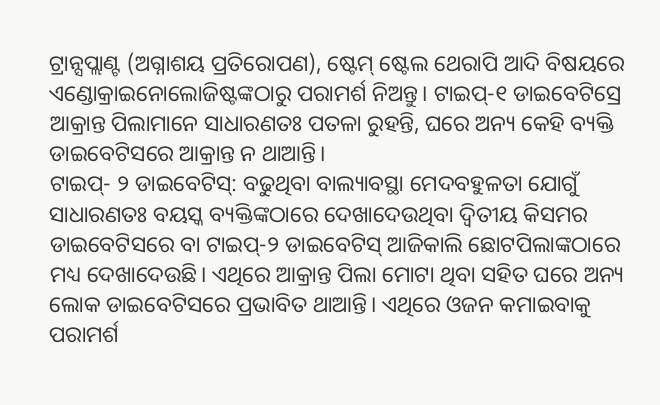ଟ୍ରାନ୍ସପ୍ଲାଣ୍ଟ (ଅଗ୍ନାଶୟ ପ୍ରତିରୋପଣ), ଷ୍ଟେମ୍ ଷ୍ଟେଲ ଥେରାପି ଆଦି ବିଷୟରେ ଏଣ୍ଡୋକ୍ରାଇନୋଲୋଜିଷ୍ଟଙ୍କଠାରୁ ପରାମର୍ଶ ନିଅନ୍ତୁ। ଟାଇପ୍-୧ ଡାଇବେଟିସ୍ରେ ଆକ୍ରାନ୍ତ ପିଲାମାନେ ସାଧାରଣତଃ ପତଳା ରୁହନ୍ତି, ଘରେ ଅନ୍ୟ କେହି ବ୍ୟକ୍ତି ଡାଇବେଟିସରେ ଆକ୍ରାନ୍ତ ନ ଥାଆନ୍ତି।
ଟାଇପ୍- ୨ ଡାଇବେଟିସ୍: ବଢୁଥିବା ବାଲ୍ୟାବସ୍ଥା ମେଦବହୁଳତା ଯୋଗୁଁ ସାଧାରଣତଃ ବୟସ୍କ ବ୍ୟକ୍ତିଙ୍କଠାରେ ଦେଖାଦେଉଥିବା ଦ୍ୱିତୀୟ କିସମର ଡାଇବେଟିସରେ ବା ଟାଇପ୍-୨ ଡାଇବେଟିସ୍ ଆଜିକାଲି ଛୋଟପିଲାଙ୍କଠାରେ ମଧ୍ୟ ଦେଖାଦେଉଛି। ଏଥିରେ ଆକ୍ରାନ୍ତ ପିଲା ମୋଟା ଥିବା ସହିତ ଘରେ ଅନ୍ୟ ଲୋକ ଡାଇବେଟିସରେ ପ୍ରଭାବିତ ଥାଆନ୍ତି। ଏଥିରେ ଓଜନ କମାଇବାକୁ ପରାମର୍ଶ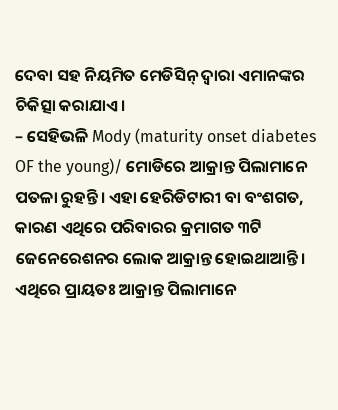ଦେବା ସହ ନିୟମିତ ମେଡିସିନ୍ ଦ୍ୱାରା ଏମାନଙ୍କର ଚିକିତ୍ସା କରାଯାଏ।
– ସେହିଭଳି Mody (maturity onset diabetes OF the young)/ ମୋଡିରେ ଆକ୍ରାନ୍ତ ପିଲାମାନେ ପତଳା ରୁହନ୍ତି। ଏହା ହେରିଡିଟାରୀ ବା ବଂଶଗତ, କାରଣ ଏଥିରେ ପରିବାରର କ୍ରମାଗତ ୩ଟି ଜେନେରେଶନର ଲୋକ ଆକ୍ରାନ୍ତ ହୋଇଥାଆନ୍ତି। ଏଥିରେ ପ୍ରାୟତଃ ଆକ୍ରାନ୍ତ ପିଲାମାନେ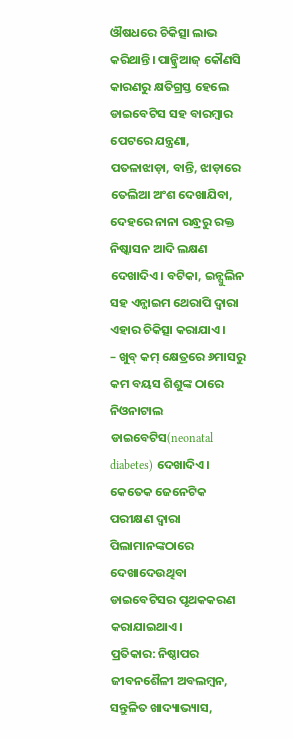ଔଷଧରେ ଚିକିତ୍ସା ଲାଭ କରିଥାନ୍ତି। ପାନ୍କ୍ରିଆଜ୍ କୌଣସି କାରଣରୁ କ୍ଷତିଗ୍ରସ୍ତ ହେଲେ ଡାଇବେଟିସ ସହ ବାରମ୍ବାର ପେଟରେ ଯନ୍ତ୍ରଣା, ପତଳାଝାଡ଼ା, ବାନ୍ତି, ଝାଡ଼ାରେ ତେଲିଆ ଅଂଶ ଦେଖାଯିବା, ଦେହରେ ନାନା ରନ୍ଧ୍ରରୁ ରକ୍ତ ନିଷ୍କାସନ ଆଦି ଲକ୍ଷଣ ଦେଖାଦିଏ। ବଟିକା, ଇନ୍ସୁଲିନ ସହ ଏନ୍ଜାଇମ ଥେରାପି ଦ୍ୱାରା ଏହାର ଚିକିତ୍ସା କରାଯାଏ।
– ଖୁବ୍ କମ୍ କ୍ଷେତ୍ରରେ ୬ମାସରୁ କମ ବୟସ ଶିଶୁଙ୍କ ଠାରେ ନିଓନାଟାଲ ଡାଇବେଟିସ(neonatal diabetes) ଦେଖାଦିଏ। କେତେକ ଜେନେଟିକ ପରୀକ୍ଷଣ ଦ୍ୱାରା ପିଲାମାନଙ୍କଠାରେ ଦେଖାଦେଉଥିବା ଡାଇବେଟିସର ପୃଥକକରଣ କରାଯାଇଥାଏ।
ପ୍ରତିକାର: ନିଷ୍ଠାପର ଜୀବନଶୈଳୀ ଅବଲମ୍ବନ, ସନ୍ତୁଳିତ ଖାଦ୍ୟାଭ୍ୟାସ,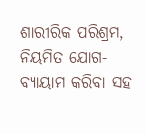ଶାରୀରିକ ପରିଶ୍ରମ, ନିୟମିତ ଯୋଗ- ବ୍ୟାୟାମ କରିବା ସହ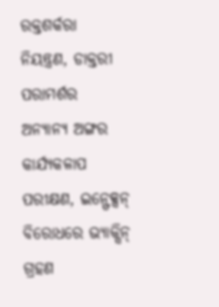ରକ୍ତଶର୍କରା ନିୟନ୍ତ୍ରଣ, ଡାକ୍ତରୀ ପରାମର୍ଶର ଅନ୍ୟାନ୍ୟ ଅଙ୍ଗର କାର୍ଯ୍ୟକଳାପ ପରୀକ୍ଷଣ, ଇନ୍ଫେକ୍ସନ୍ ବିରୋଧରେ ଭ୍ୟାକ୍ସିନ୍ ଗ୍ରହଣ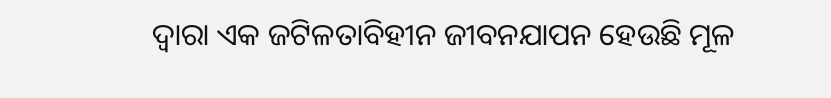ଦ୍ୱାରା ଏକ ଜଟିଳତାବିହୀନ ଜୀବନଯାପନ ହେଉଛି ମୂଳ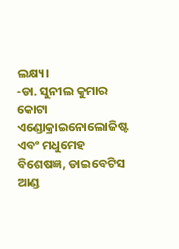ଲକ୍ଷ୍ୟ।
-ଡା. ସୁନୀଲ କୁମାର କୋଟା
ଏଣ୍ଡୋକ୍ରାଇନୋଲୋଜିଷ୍ଟ ଏବଂ ମଧୁମେହ ବିଶେଷଜ୍ଞ, ଡାଇବେଟିସ ଆଣ୍ଡ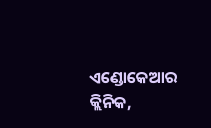ଏଣ୍ଡୋକେଆର କ୍ଲିନିକ,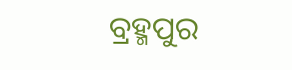ବ୍ରହ୍ମପୁର